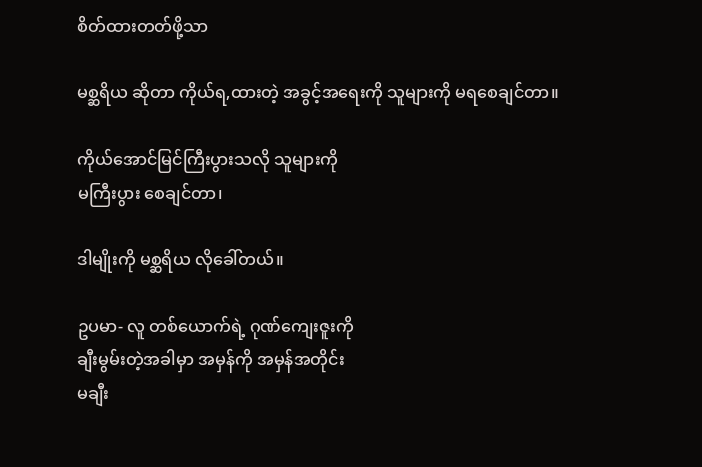စိတ်ထားတတ်ဖို့သာ

မစ္ဆရိယ ဆိုတာ ကိုယ်ရ,ထားတဲ့ အခွင့်အရေးကို သူများကို မရစေချင်တာ။

ကိုယ်အောင်မြင်ကြီးပွားသလို သူများကို
မကြီးပွား စေချင်တာ၊

ဒါမျိုးကို မစ္ဆရိယ လိုခေါ်တယ်။

ဥပမာ- လူ တစ်ယောက်ရဲ့ ဂုဏ်ကျေးဇူးကို
ချီးမွမ်းတဲ့အခါမှာ အမှန်ကို အမှန်အတိုင်း
မချီး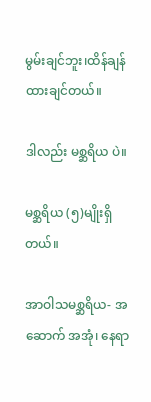မွမ်းချင်ဘူး၊ထိန်ချန်ထားချင်တယ်။

ဒါလည်း မစ္ဆရိယ ပဲ။

မစ္ဆရိယ (၅)မျိုးရှိတယ်။

အာဝါသမစ္ဆရိယ- အဆောက် အအုံ၊ နေရာ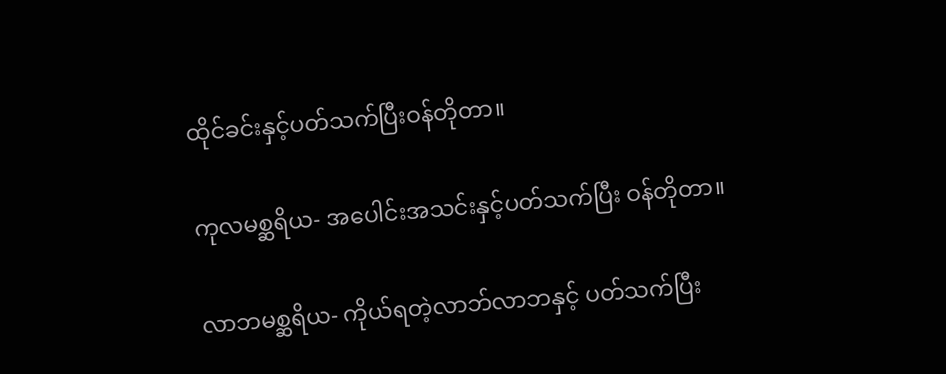ထိုင်ခင်းနှင့်ပတ်သက်ပြီးဝန်တိုတာ။

ကုလမစ္ဆရိယ- အပေါင်းအသင်းနှင့်ပတ်သက်ပြီး ဝန်တိုတာ။

လာဘမစ္ဆရိယ- ကိုယ်ရတဲ့လာဘ်လာဘနှင့် ပတ်သက်ပြီး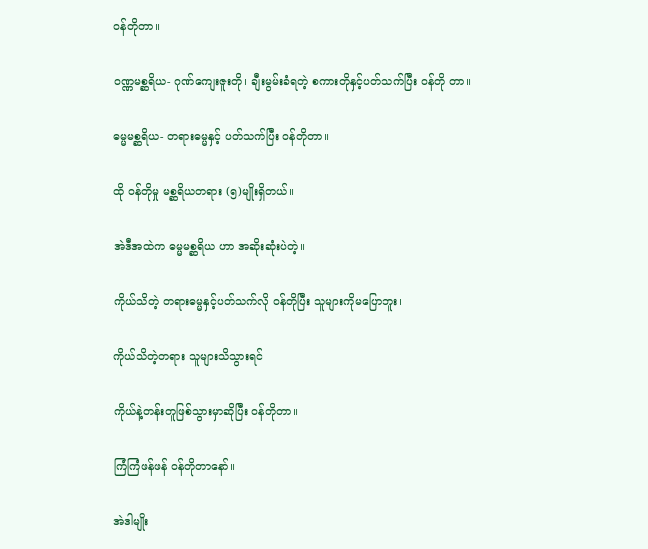ဝန်တိုတာ။

ဝဏ္ဏမစ္ဆရိယ- ဂုဏ်ကျေးဇူးတို၊ ချီးမွမ်းခံရတဲ့ စကားတိုနှင့်ပတ်သက်ပြီး ဝန်တို တာ။

ဓမ္မမစ္ဆရိယ- တရားဓမ္မနှင့် ပတ်သက်ပြီး ဝန်တိုတာ။

ထို ဝန်တိုမှု မစ္ဆရိယတရား (၅)မျိုးရှိတယ်။

အဲဒီအထဲက ဓမ္မမစ္ဆရိယ ဟာ အဆိုးဆုံးပဲတဲ့။

ကိုယ်သိတဲ့ တရားဓမ္မနှင့်ပတ်သက်လို ဝန်တိုပြီး သူများကိုမပြောဘူး၊

ကိုယ်သိတဲ့တရား သူများသိသွားရင်

ကိုယ်နဲ့တန်းတူဖြစ်သွားမှာဆိုပြီး ဝန်တိုတာ။

ကြံကြံဖန်ဖန် ဝန်တိုတာနော်။

အဲဒါမျိုး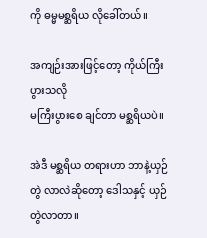ကို ဓမ္မမစ္ဆရိယ လိုခေါ်တယ်။

အကျဉ်းအားဖြင့်တော့ ကိုယ်ကြီးပွားသလို
မကြီးပွားစေ ချင်တာ မစ္ဆရိယပဲ။

အဲဒီ မစ္ဆရိယ တရားဟာ ဘာနဲ့ယှဉ်တွဲ လာလဲဆိုတော့ ဒေါသနှင့် ယှဉ်တွဲလာတာ။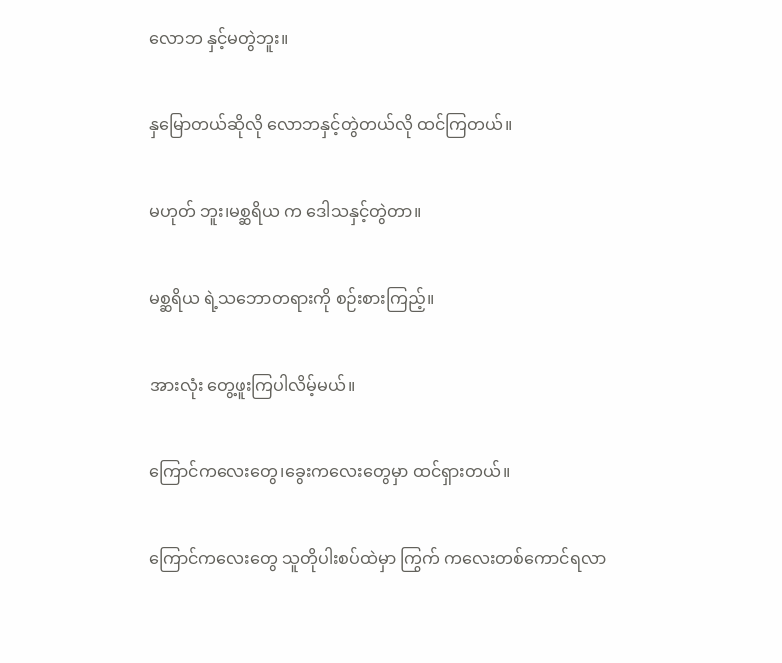လောဘ နှင့်မတွဲဘူး။

နှမြောတယ်ဆိုလို လောဘနှင့်တွဲတယ်လို ထင်ကြတယ်။

မဟုတ် ဘူး၊မစ္ဆရိယ က ဒေါသနှင့်တွဲတာ။

မစ္ဆရိယ ရဲ့သဘောတရားကို စဉ်းစားကြည့်။

အားလုံး တွေ့ဖူးကြပါလိမ့်မယ်။

ကြောင်ကလေးတွေ၊ခွေးကလေးတွေမှာ ထင်ရှားတယ်။

ကြောင်ကလေးတွေ သူတိုပါးစပ်ထဲမှာ ကြွက် ကလေးတစ်ကောင်ရလာ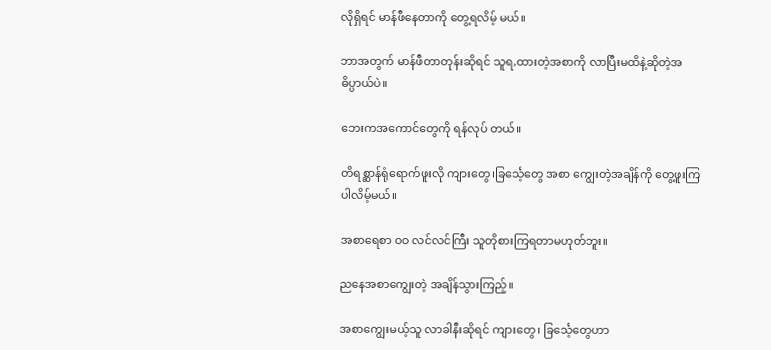လိုရှိရင် မာန်ဖီနေတာကို တွေ့ရလိမ့် မယ်။

ဘာအတွက် မာန်ဖီတာတုန်းဆိုရင် သူရ,ထားတဲ့အစာကို လာပြီးမထိနဲ့ဆိုတဲ့အဓိပ္ပာယ်ပဲ။

ဘေးကအကောင်တွေကို ရန်လုပ် တယ်။

တိရစ္ဆာန်ရုံရောက်ဖူးလို ကျားတွေ၊ခြင်္သေ့တွေ အစာ ကျွေးတဲ့အချိန်ကို တွေ့ဖူးကြပါလိမ့်မယ်။

အစာရေစာ ဝဝ လင်လင်ကြီး သူတိုစားကြရတာမဟုတ်ဘူး။

ညနေအစာကျွေးတဲ့ အချိန်သွားကြည့်။

အစာကျွေးမယ့်သူ လာခါနီးဆိုရင် ကျားတွေ၊ ခြင်္သေ့တွေဟာ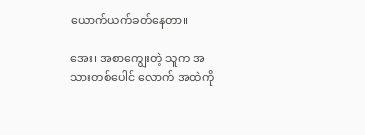ယောက်ယက်ခတ်နေတာ။

အေး၊ အစာကျွေးတဲ့ သူက အသားတစ်ပေါင် လောက် အထဲကို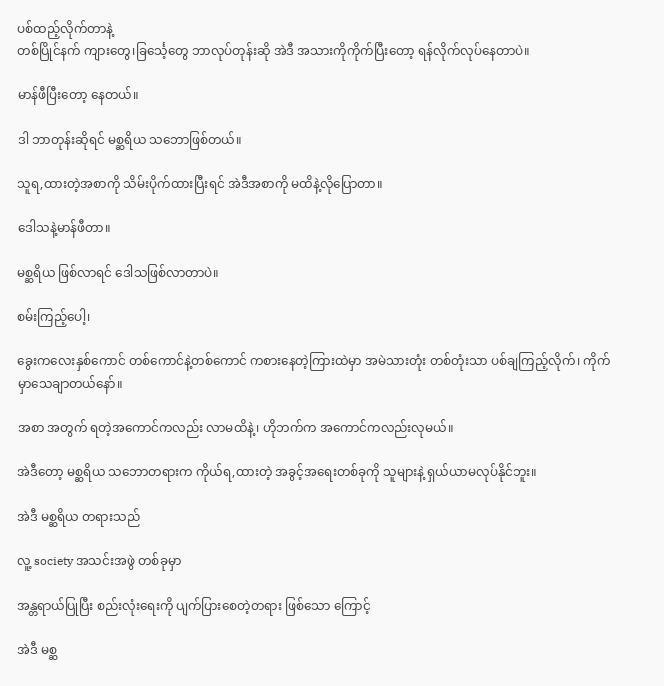ပစ်ထည့်လိုက်တာနဲ့
တစ်ပြိုင်နက် ကျားတွေ၊ခြင်္သေ့တွေ ဘာလုပ်တုန်းဆို အဲဒီ အသားကိုကိုက်ပြီးတော့ ရန်လိုက်လုပ်နေတာပဲ။

မာန်ဖီပြီးတော့ နေတယ်။

ဒါ ဘာတုန်းဆိုရင် မစ္ဆရိယ သဘောဖြစ်တယ်။

သူရ,ထားတဲ့အစာကို သိမ်းပိုက်ထားပြီးရင် အဲဒီအစာကို မထိနဲ့လိုပြောတာ။

ဒေါသနဲ့မာန်ဖီတာ။

မစ္ဆရိယ ဖြစ်လာရင် ဒေါသဖြစ်လာတာပဲ။

စမ်းကြည့်ပေါ့၊

ခွေးကလေးနှစ်ကောင် တစ်ကောင်နဲ့တစ်ကောင် ကစားနေတဲ့ကြားထဲမှာ အမဲသားတုံး တစ်တုံးသာ ပစ်ချကြည့်လိုက်၊ ကိုက်မှာသေချာတယ်နော်။

အစာ အတွက် ရတဲ့အကောင်ကလည်း လာမထိနဲ့၊ ဟိုဘက်က အကောင်ကလည်းလုမယ်။

အဲဒီတော့ မစ္ဆရိယ သဘောတရားက ကိုယ်ရ,ထားတဲ့ အခွင့်အရေးတစ်ခုကို သူများနဲ့ ရှယ်ယာမလုပ်နိုင်ဘူး။

အဲဒီ မစ္ဆရိယ တရားသည်

လူ့ society အသင်းအဖွဲ တစ်ခုမှာ

အန္တရာယ်ပြုပြီး စည်းလုံးရေးကို ပျက်ပြားစေတဲ့တရား ဖြစ်သော ကြောင့်

အဲဒီ မစ္ဆ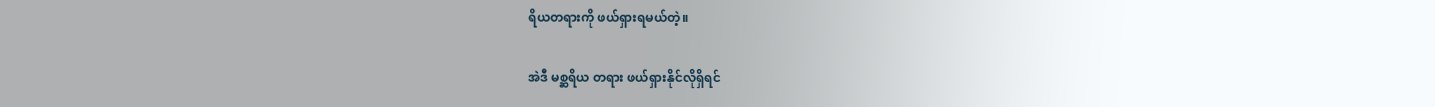ရိယတရားကို ဖယ်ရှားရမယ်တဲ့။

အဲဒီ မစ္ဆရိယ တရား ဖယ်ရှားနိုင်လိုရှိရင်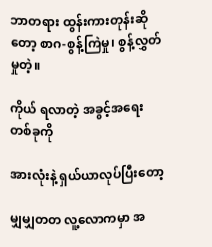ဘာတရား ထွန်းကားတုန်းဆိုတော့ စာဂ-စွန့်ကြဲမှု၊ စွန့်လွှတ်မှုတဲ့။

ကိုယ် ရလာတဲ့ အခွင့်အရေးတစ်ခုကို

အားလုံးနဲ့ ရှယ်ယာလုပ်ပြီးတော့

မျှမျှတတ လူ့လောကမှာ အ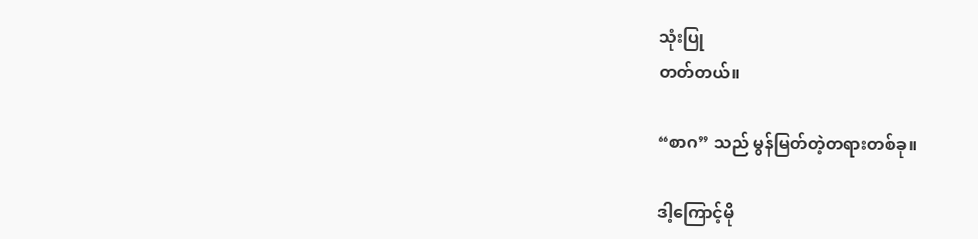သုံးပြု
တတ်တယ်။

“စာဂ” သည် မွန်မြတ်တဲ့တရားတစ်ခု။

ဒါ့ကြောင့်မို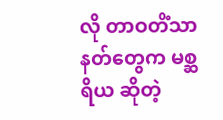လို တာဝတိံသာနတ်တွေက မစ္ဆရိယ ဆိုတဲ့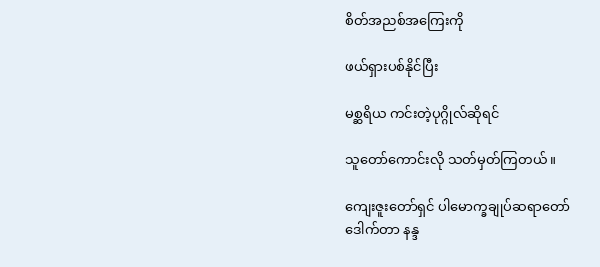စိတ်အညစ်အကြေးကို

ဖယ်ရှားပစ်နိုင်ပြီး

မစ္ဆရိယ ကင်းတဲ့ပုဂ္ဂိုလ်ဆိုရင်

သူတော်ကောင်းလို သတ်မှတ်ကြတယ်။

ကျေးဇူးတော်ရှင် ပါမောက္ခချုပ်ဆရာတော်
ဒေါက်တာ နန္ဒ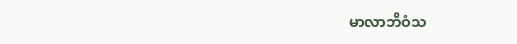မာလာဘိဝံသ